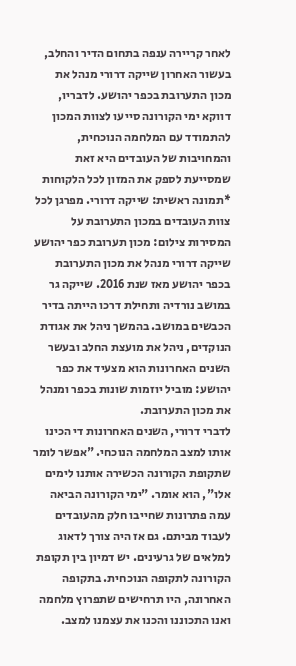לאחר קריירה ענפה בתחום הדיר והחלב, בעשור האחרון שייקה דרורי מנהל את מכון התערובת בכפר יהושע. לדבריו, דווקא ימי הקורונה סייעו לצוות המכון להתמודד עם המלחמה הנוכחית, והמחויבות של העובדים היא זאת שמסייעת לספק את המזון לכל הלקוחות
*תמונה ראשית: שייקה דרורי. מפרגן לכל צוות העובדים במכון התערובת על המסירות צילום: מכון תערובת כפר יהושע
שייקה דרורי מנהל את מכון התערובת בכפר יהושע מאז שנת 2016. שייקה גר במושב נורדיה ותחילת דרכו הייתה בדיר הכבשים במושב. בהמשך ניהל את אגודת הנוקדים, ניהל את מועצת החלב ובעשר השנים האחרונות הוא מצעיד את כפר יהושע: מוביל יוזמות שונות בכפר ומנהל את מכון התערובת.
לדברי דרורי, השנים האחרונות די הכינו אותו למצב המלחמה הנוכחי. "אפשר לומר שתקופת הקורונה הכשירה אותנו לימים אלו", הוא אומר. "ימי הקורונה הביאה עמה פתרונות שחייבו חלק מהעובדים לעבוד מביתם. גם אז היה צורך לדאוג למלאים של גרעינים. יש דמיון בין תקופת הקורונה לתקופה הנוכחית. בתקופה האחרונה, היו תרחישים שתפרוץ מלחמה ואנו התכוננו והכנו את עצמנו למצב.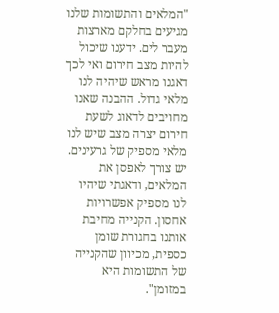"המלאים והתשומות שלנו מגיעים בחלקם מארצות מעבר לים. ידענו שיכול להיות מצב חירום ואי לכך דאגנו מראש שיהיה לנו מלאי גדול. ההבנה שאנו מחויבים לדאוג לשעת חירום יצרה מצב שיש לנו מלאי מספיק של גרעינים. יש צורך לאפסן את המלאים, ודאגתי שיהיו לנו מספיק אפשרויות אחסון. הקנייה מחיבת אותנו בחגורת שומן כספית, מכיוון שהקנייה של התשומות היא במזומן".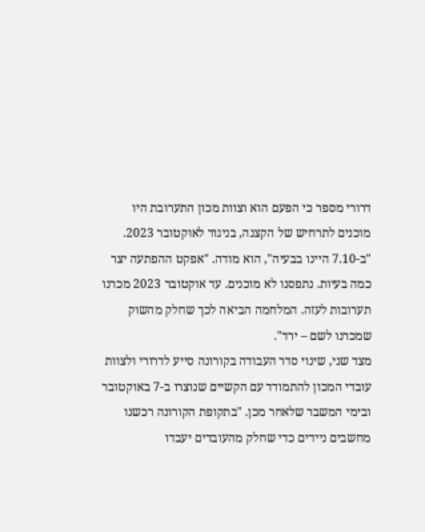דרורי מספר כי הפעם הוא וצוות מכון התערובת היו מוכנים לתרחיש של הקצנה, בניגוד לאוקטובר 2023. "ב-7.10 היינו בבעיה", הוא מודה. "אפקט ההפתעה יצר כמה בעיות. נתפסנו לא מוכנים. עד אוקטובר 2023 מכרנו תערובות לעזה. המלחמה הביאה לכך שחלק מהשוק שמכרנו לשם – ירד".
מצד שני, שינוי סדר העבודה בקורונה סייע לדרורי ולצוות עובדי המכון להתמודד עם הקשיים שנוצרו ב-7 באוקטובר ובימי המשבר שלאחר מכן. "בתקופת הקורונה רכשנו מחשבים ניידים כדי שחלק מהעובדים יעבדו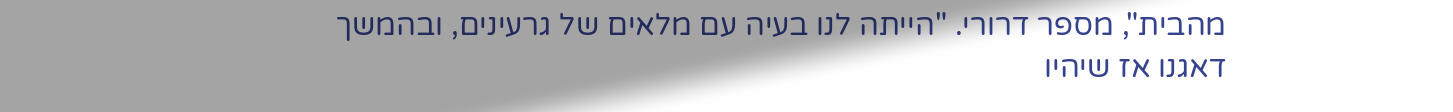מהבית", מספר דרורי. "הייתה לנו בעיה עם מלאים של גרעינים, ובהמשך דאגנו אז שיהיו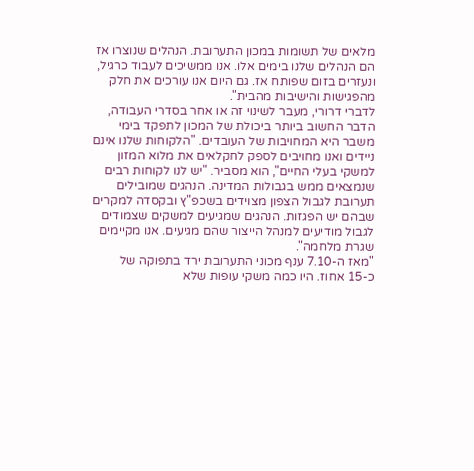מלאים של תשומות במכון התערובת. הנהלים שנוצרו אז הם הנהלים שלנו בימים אלו. אנו ממשיכים לעבוד כרגיל, ונעזרים בזום שפותח אז. גם היום אנו עורכים את חלק מהפגישות והישיבות מהבית".
לדברי דרורי, מעבר לשינוי זה או אחר בסדרי העבודה, הדבר החשוב ביותר ביכולת של המכון לתפקד בימי משבר היא המחויבות של העובדים. "הלקוחות שלנו אינם ניידים ואנו מחויבים לספק לחקלאים את מלוא המזון למשקי בעלי החיים", הוא מסביר. "יש לנו לקוחות רבים שנמצאים ממש בגבולות המדינה. הנהגים שמובילים תערובת לגבול הצפון מצוידים בשכפ"ץ ובקסדה למקרים שבהם יש הפגזות. הנהגים שמגיעים למשקים שצמודים לגבול מודיעים למנהל הייצור שהם מגיעים. אנו מקיימים שגרת מלחמה".
"מאז ה-7.10 ענף מכוני התערובת ירד בתפוקה של כ-15 אחוז. היו כמה משקי עופות שלא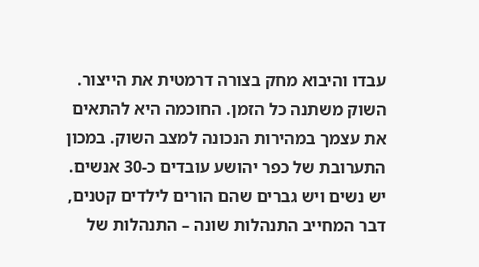עבדו והיבוא מחק בצורה דרמטית את הייצור. השוק משתנה כל הזמן. החוכמה היא להתאים את עצמך במהירות הנכונה למצב השוק. במכון התערובת של כפר יהושע עובדים כ-30 אנשים. יש נשים ויש גברים שהם הורים לילדים קטנים, דבר המחייב התנהלות שונה – התנהלות של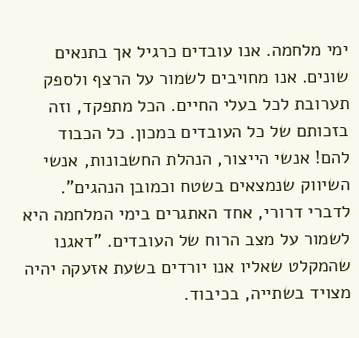ימי מלחמה. אנו עובדים כרגיל אך בתנאים שונים. אנו מחויבים לשמור על הרצף ולספק תערובת לכל בעלי החיים. הכל מתפקד, וזה בזכותם של כל העובדים במכון. כל הכבוד להם! אנשי הייצור, הנהלת החשבונות, אנשי השיווק שנמצאים בשטח וכמובן הנהגים".
לדברי דרורי, אחד האתגרים בימי המלחמה היא לשמור על מצב הרוח של העובדים. "דאגנו שהמקלט שאליו אנו יורדים בשעת אזעקה יהיה מצויד בשתייה, בכיבוד.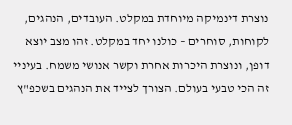נוצרת דינמיקה מיוחדת במקלט. העובדים, הנהגים, לקוחות, סוחרים – כולנו יחד במקלט. זהו מצב יוצא דופן, ונוצרת היכרות אחרת וקשר אנושי משמח. בעיניי זה הכי טבעי בעולם. הצורך לצייד את הנהגים בשכפ"ץ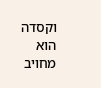וקסדה הוא מחויב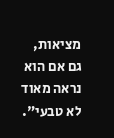מציאות, גם אם הוא נראה מאוד לא טבעי".